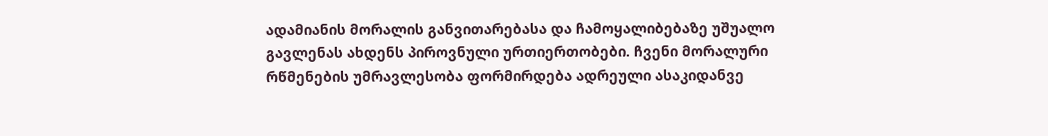ადამიანის მორალის განვითარებასა და ჩამოყალიბებაზე უშუალო გავლენას ახდენს პიროვნული ურთიერთობები. ჩვენი მორალური რწმენების უმრავლესობა ფორმირდება ადრეული ასაკიდანვე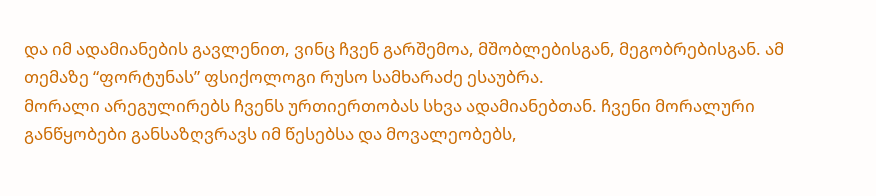და იმ ადამიანების გავლენით, ვინც ჩვენ გარშემოა, მშობლებისგან, მეგობრებისგან. ამ თემაზე “ფორტუნას” ფსიქოლოგი რუსო სამხარაძე ესაუბრა.
მორალი არეგულირებს ჩვენს ურთიერთობას სხვა ადამიანებთან. ჩვენი მორალური განწყობები განსაზღვრავს იმ წესებსა და მოვალეობებს,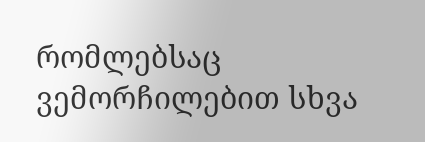რომლებსაც ვემორჩილებით სხვა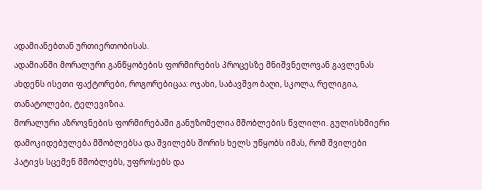ადამიანებთან ურთიერთობისას.
ადამიანში მორალური განწყობების ფორმირების პროცესზე მნიშვნელოვან გავლენას ახდენს ისეთი ფაქტორები, როგორებიცაა: ოჯახი, საბავშვო ბაღი, სკოლა, რელიგია, თანატოლები, ტელევიზია.
მორალური აზროვნების ფორმირებაში განუზომელია მშობლების წვლილი. გულისხმიერი დამოკიდებულება მშობლებსა და შვილებს შორის ხელს უწყობს იმას, რომ შვილები პატივს სცემენ მშობლებს, უფროსებს და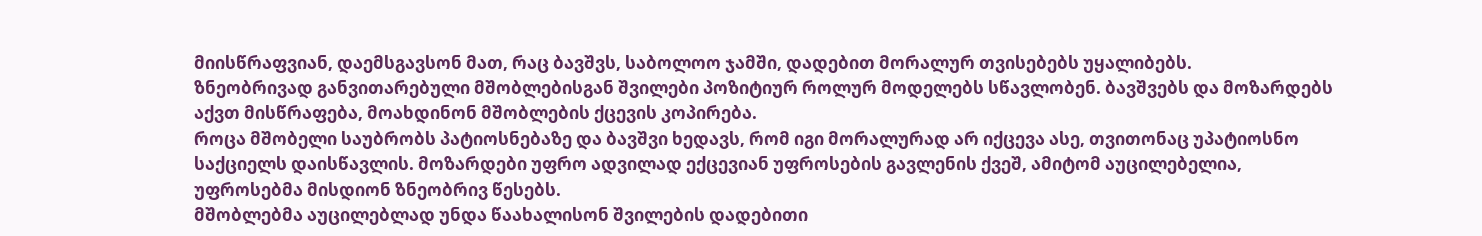მიისწრაფვიან, დაემსგავსონ მათ, რაც ბავშვს, საბოლოო ჯამში, დადებით მორალურ თვისებებს უყალიბებს.
ზნეობრივად განვითარებული მშობლებისგან შვილები პოზიტიურ როლურ მოდელებს სწავლობენ. ბავშვებს და მოზარდებს აქვთ მისწრაფება, მოახდინონ მშობლების ქცევის კოპირება.
როცა მშობელი საუბრობს პატიოსნებაზე და ბავშვი ხედავს, რომ იგი მორალურად არ იქცევა ასე, თვითონაც უპატიოსნო საქციელს დაისწავლის. მოზარდები უფრო ადვილად ექცევიან უფროსების გავლენის ქვეშ, ამიტომ აუცილებელია, უფროსებმა მისდიონ ზნეობრივ წესებს.
მშობლებმა აუცილებლად უნდა წაახალისონ შვილების დადებითი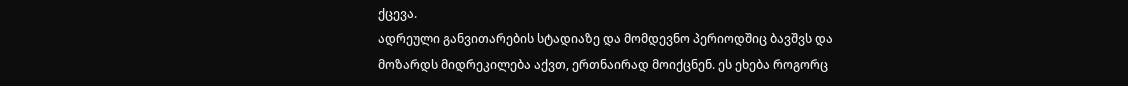ქცევა.
ადრეული განვითარების სტადიაზე და მომდევნო პერიოდშიც ბავშვს და მოზარდს მიდრეკილება აქვთ, ერთნაირად მოიქცნენ. ეს ეხება როგორც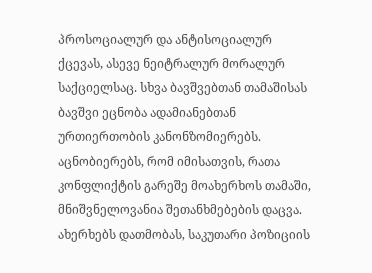პროსოციალურ და ანტისოციალურ ქცევას, ასევე ნეიტრალურ მორალურ საქციელსაც. სხვა ბავშვებთან თამაშისას ბავშვი ეცნობა ადამიანებთან ურთიერთობის კანონზომიერებს. აცნობიერებს, რომ იმისათვის, რათა კონფლიქტის გარეშე მოახერხოს თამაში, მნიშვნელოვანია შეთანხმებების დაცვა. ახერხებს დათმობას, საკუთარი პოზიციის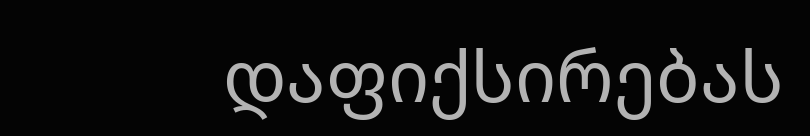დაფიქსირებას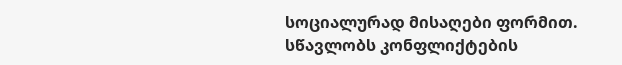სოციალურად მისაღები ფორმით. სწავლობს კონფლიქტების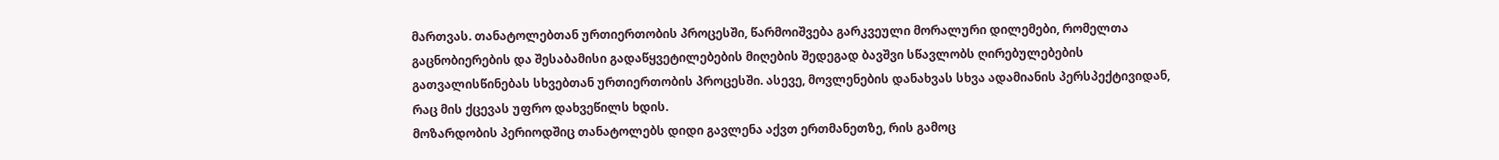მართვას. თანატოლებთან ურთიერთობის პროცესში, წარმოიშვება გარკვეული მორალური დილემები, რომელთა გაცნობიერების და შესაბამისი გადაწყვეტილებების მიღების შედეგად ბავშვი სწავლობს ღირებულებების გათვალისწინებას სხვებთან ურთიერთობის პროცესში. ასევე, მოვლენების დანახვას სხვა ადამიანის პერსპექტივიდან, რაც მის ქცევას უფრო დახვეწილს ხდის.
მოზარდობის პერიოდშიც თანატოლებს დიდი გავლენა აქვთ ერთმანეთზე, რის გამოც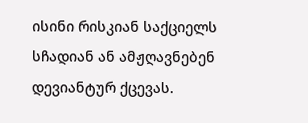ისინი რისკიან საქციელს სჩადიან ან ამჟღავნებენ დევიანტურ ქცევას.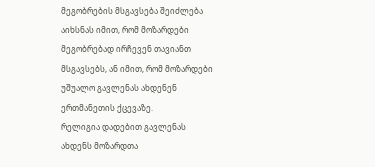მეგობრების მსგავსება შეიძლება აიხსნას იმით, რომ მოზარდები მეგობრებად ირჩევენ თავიანთ მსგავსებს, ან იმით, რომ მოზარდები უშუალო გავლენას ახდენენ ერთმანეთის ქცევაზე.
რელიგია დადებით გავლენას ახდენს მოზარდთა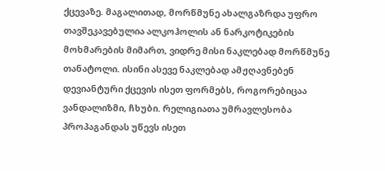ქცევაზე. მაგალითად, მორწმუნე ახალგაზრდა უფრო თავშეკავებულია ალკოჰოლის ან ნარკოტიკების მოხმარების მიმართ, ვიდრე მისი ნაკლებად მორწმუნე თანატოლი. ისინი ასევე ნაკლებად ამჟღავნებენ დევიანტური ქცევის ისეთ ფორმებს, როგორებიცაა ვანდალიზმი, ჩხუბი. რელიგიათა უმრავლესობა პროპაგანდას უწევს ისეთ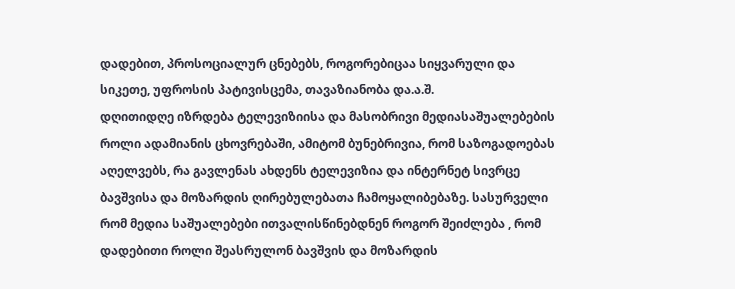დადებით, პროსოციალურ ცნებებს, როგორებიცაა სიყვარული და სიკეთე, უფროსის პატივისცემა, თავაზიანობა და.ა.შ.
დღითიდღე იზრდება ტელევიზიისა და მასობრივი მედიასაშუალებების როლი ადამიანის ცხოვრებაში, ამიტომ ბუნებრივია, რომ საზოგადოებას აღელვებს, რა გავლენას ახდენს ტელევიზია და ინტერნეტ სივრცე ბავშვისა და მოზარდის ღირებულებათა ჩამოყალიბებაზე. სასურველი რომ მედია საშუალებები ითვალისწინებდნენ როგორ შეიძლება , რომ დადებითი როლი შეასრულონ ბავშვის და მოზარდის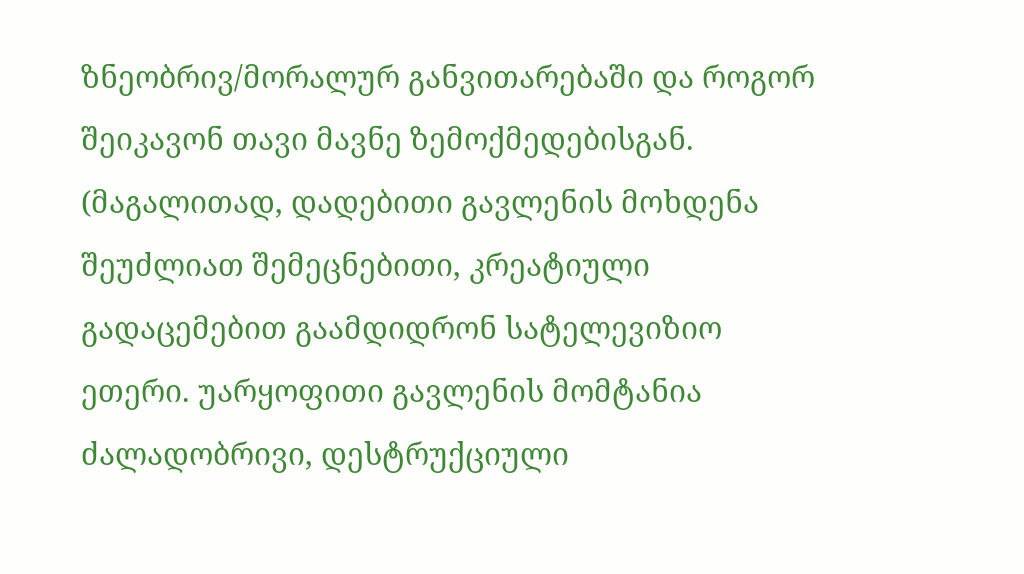ზნეობრივ/მორალურ განვითარებაში და როგორ შეიკავონ თავი მავნე ზემოქმედებისგან. (მაგალითად, დადებითი გავლენის მოხდენა შეუძლიათ შემეცნებითი, კრეატიული გადაცემებით გაამდიდრონ სატელევიზიო ეთერი. უარყოფითი გავლენის მომტანია ძალადობრივი, დესტრუქციული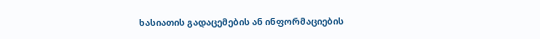ხასიათის გადაცემების ან ინფორმაციების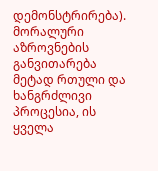დემონსტრირება).
მორალური აზროვნების განვითარება მეტად რთული და ხანგრძლივი პროცესია, ის ყველა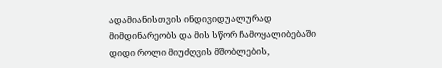ადამიანისთვის ინდივიდუალურად მიმდინარეობს და მის სწორ ჩამოყალიბებაში დიდი როლი მიუძღვის მშობლების,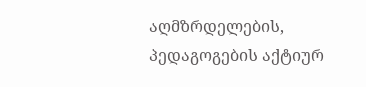აღმზრდელების, პედაგოგების აქტიურ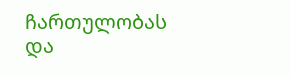ჩართულობას და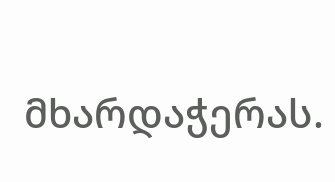მხარდაჭერას.